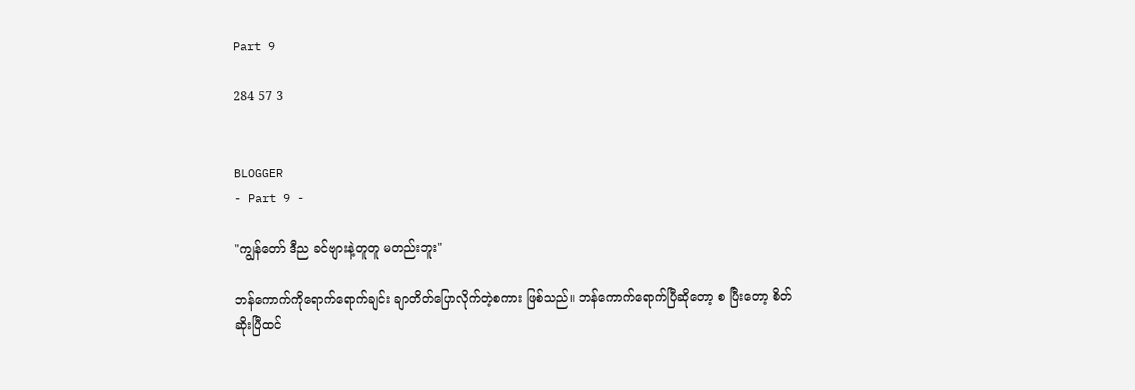Part 9

284 57 3


BLOGGER
- Part 9 -

"ကျွန်တော် ဒီည ခင်ဗျားနဲ့တူတူ မတည်းဘူး"

ဘန်ကောက်ကိုရောက်ရောက်ချင်း ချာတိတ်ပြောလိုက်တဲ့စကား ဖြစ်သည်။ ဘန်ကောက်ရောက်ပြီဆိုတော့ စ ပြီးတော့ စိတ်ဆိုးပြီထင်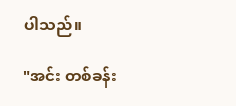ပါသည်။

"အင်း တစ်ခန်း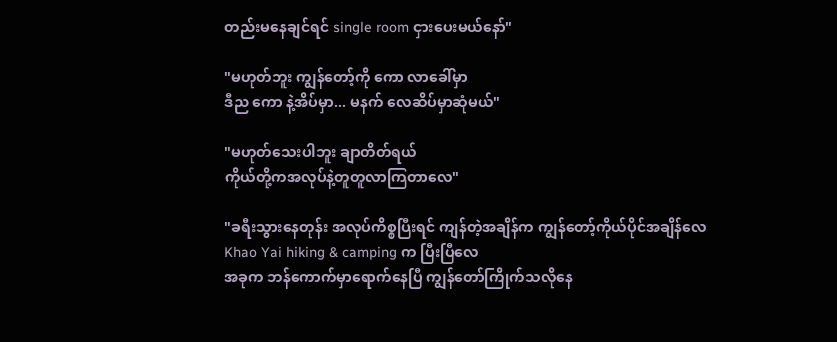တည်းမနေချင်ရင် single room ငှားပေးမယ်နော်"

"မဟုတ်ဘူး ကျွန်တော့်ကို ကော လာခေါ်မှာ
ဒီည ကော နဲ့အိပ်မှာ... မနက် လေဆိပ်မှာဆုံမယ်"

"မဟုတ်သေးပါဘူး ချာတိတ်ရယ်
ကိုယ်တို့ကအလုပ်နဲ့တူတူလာကြတာလေ"

"ခရီးသွားနေတုန်း အလုပ်ကိစ္စပြီးရင် ကျန်တဲ့အချိန်က ကျွန်တော့်ကိုယ်ပိုင်အချိန်လေ
Khao Yai hiking & camping က ပြီးပြီလေ
အခုက ဘန်ကောက်မှာရောက်နေပြီ ကျွန်တော်ကြိုက်သလိုနေ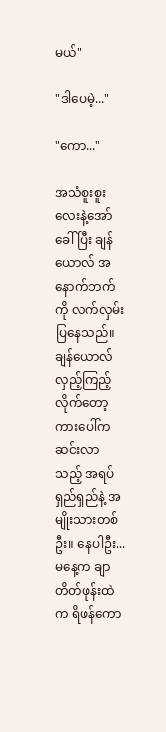မယ်"

"ဒါပေမဲ့..."

"ကော..."

အသံစူးစူးလေးနဲ့အော်ခေါ်ပြီး ချန်ယောလ် အနောက်ဘက်ကို လက်လှမ်းပြနေသည်။ ချန်ယောလ်လှည့်ကြည့်လိုက်တော့ ကားပေါ်ကဆင်းလာသည့် အရပ်ရှည်ရှည်နဲ့ အမျိုးသားတစ်ဦး။ နေပါဦး... မနေ့က ချာတိတ်ဖုန်းထဲက ရိဖန်ကော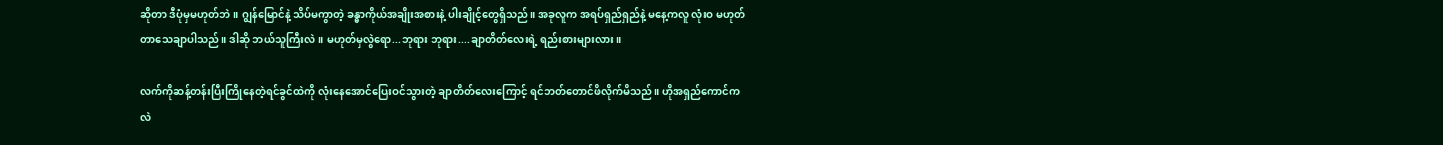ဆိုတာ ဒီပုံမှမဟုတ်ဘဲ။ ဂျွန်မြောင်နဲ့ သိပ်မကွာတဲ့ ခန္ဓာကိုယ်အချိုးအစားနဲ့ ပါးချိုင့်တွေရှိသည်။ အခုလူက အရပ်ရှည်ရှည်နဲ့ မနေ့ကလူ လုံးဝ မဟုတ်တာသေချာပါသည်။ ဒါဆို ဘယ်သူကြီးလဲ။ မဟုတ်မှလွဲရော...ဘုရား ဘုရား....ချာတိတ်လေးရဲ့ ရည်းစားများလား။

လက်ကိုဆန့်တန်းပြီးကြိုနေတဲ့ရင်ခွင်ထဲကို လုံးနေအောင်ပြေးဝင်သွားတဲ့ ချာတိတ်လေးကြောင့် ရင်ဘတ်တောင်ဖိလိုက်မိသည်။ ဟိုအရှည်ကောင်ကလဲ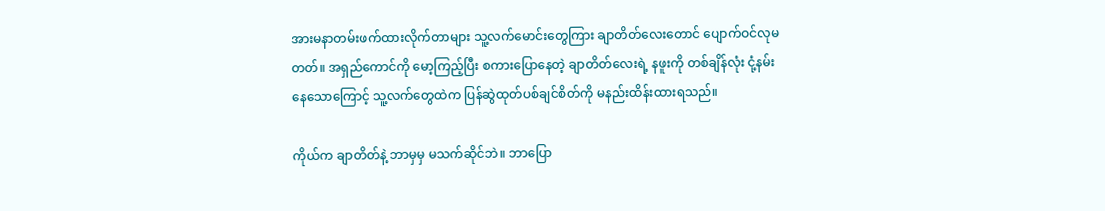အားမနာတမ်းဖက်ထားလိုက်တာများ သူ့လက်မောင်းတွေကြား ချာတိတ်လေးတောင် ပျောက်ဝင်လုမတတ်။ အရှည်ကောင်ကို မော့ကြည့်ပြီး စကားပြောနေတဲ့ ချာတိတ်လေးရဲ့ နဖူးကို တစ်ချိန်လုံး ငုံ့နမ်းနေသောကြောင့် သူ့လက်တွေထဲက ပြန်ဆွဲထုတ်ပစ်ချင်စိတ်ကို မနည်းထိန်းထားရသည်။

ကိုယ်က ချာတိတ်နဲ့ ဘာမှမှ မသက်ဆိုင်ဘဲ။ ဘာပြော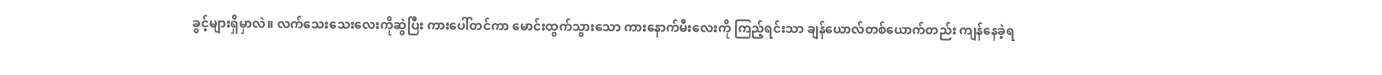ခွင့်များရှိမှာလဲ။ လက်သေးသေးလေးကိုဆွဲပြီး ကားပေါ်တင်ကာ မောင်းထွက်သွားသော ကားနောက်မီးလေးကို ကြည့်ရင်းသာ ချန်ယောလ်တစ်ယောက်တည်း ကျန်နေခဲ့ရ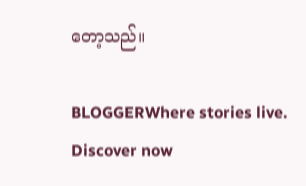တော့သည်။

BLOGGERWhere stories live. Discover now